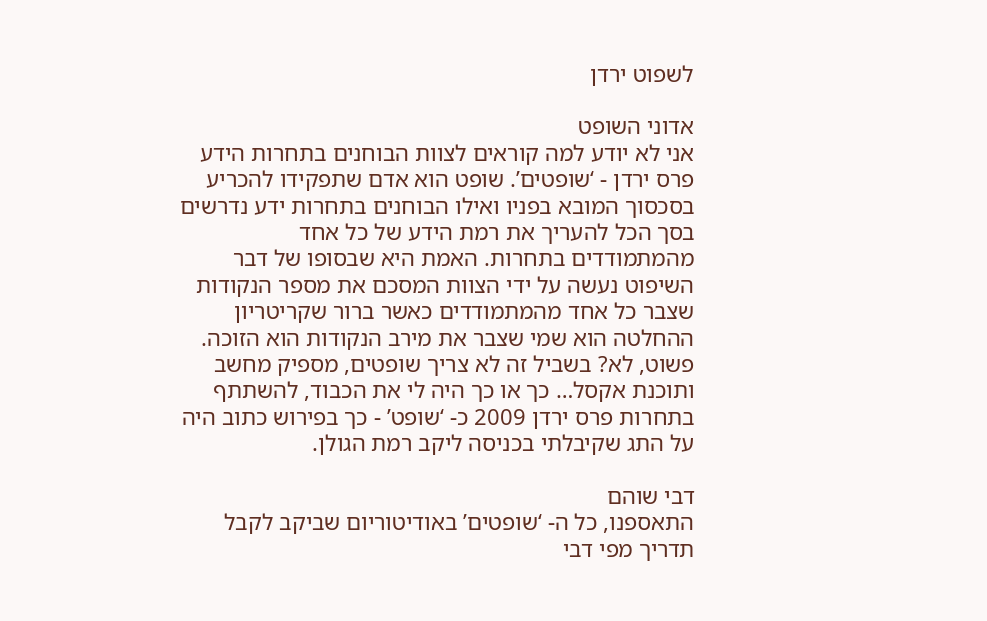לשפוט ירדן

אדוני השופט
אני לא יודע למה קוראים לצוות הבוחנים בתחרות הידע פרס ירדן - ‘שופטים’. שופט הוא אדם שתפקידו להכריע בסכסוך המובא בפניו ואילו הבוחנים בתחרות ידע נדרשים בסך הכל להעריך את רמת הידע של כל אחד מהמתמודדים בתחרות. האמת היא שבסופו של דבר השיפוט נעשה על ידי הצוות המסכם את מספר הנקודות שצבר כל אחד מהמתמודדים כאשר ברור שקריטריון ההחלטה הוא שמי שצבר את מירב הנקודות הוא הזוכה. פשוט, לא? בשביל זה לא צריך שופטים, מספיק מחשב ותוכנת אקסל… כך או כך היה לי את הכבוד, להשתתף בתחרות פרס ירדן 2009 כ- ‘שופט’ - כך בפירוש כתוב היה על התג שקיבלתי בכניסה ליקב רמת הגולן.

דבי שוהם
התאספנו, כל ה- ‘שופטים’ באודיטוריום שביקב לקבל תדריך מפי דבי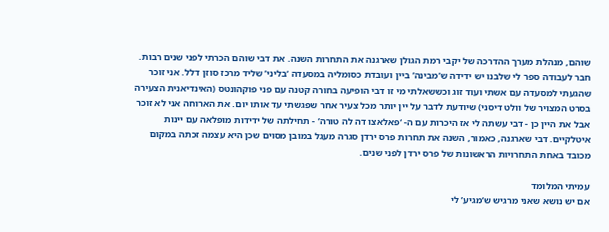שוהם, מנהלת מערך ההדרכה של יקבי רמת הגולן שארגנה את התחרות השנה. את דבי שוהם הכרתי לפני שנים רבות. חבר לעבודה ספר לי שלבנו יש ידידה ש’מבינה’ ביין ועובדת כסומליה במסעדה ‘בליני’ שליד מרכז סוזן דלל. אני זוכר שהגעתי למסעדה עם אשתי ועוד זוג וכששאלתי מי זו דבי הופיעה בחורה קטנה עם פני פוקהונטס (האינדיאנית הצעירה בסרט המצויר של וולט דיסני) שיודעת לדבר על יין יותר מכל צעיר אחר שפגשתי עד אותו יום. את הארוחה אני לא זוכר אבל את היין כן - דבי עשתה לי אז היכרות עם ה- ‘פאלאצו דה לה טורה’ - תחילתה של ידידות מופלאה עם יינות איטלקיים. דבי שארגנה, כאמור, השנה את תחרות פרס ירדן סגרה מעגל במובן מסוים שכן היא עצמה זכתה במקום מכובד באחת התחרויות הראשונות של פרס ירדן לפני שנים.

עמיתי המלומד
אם יש נושא שאני מרגיש ש’מגיע’ לי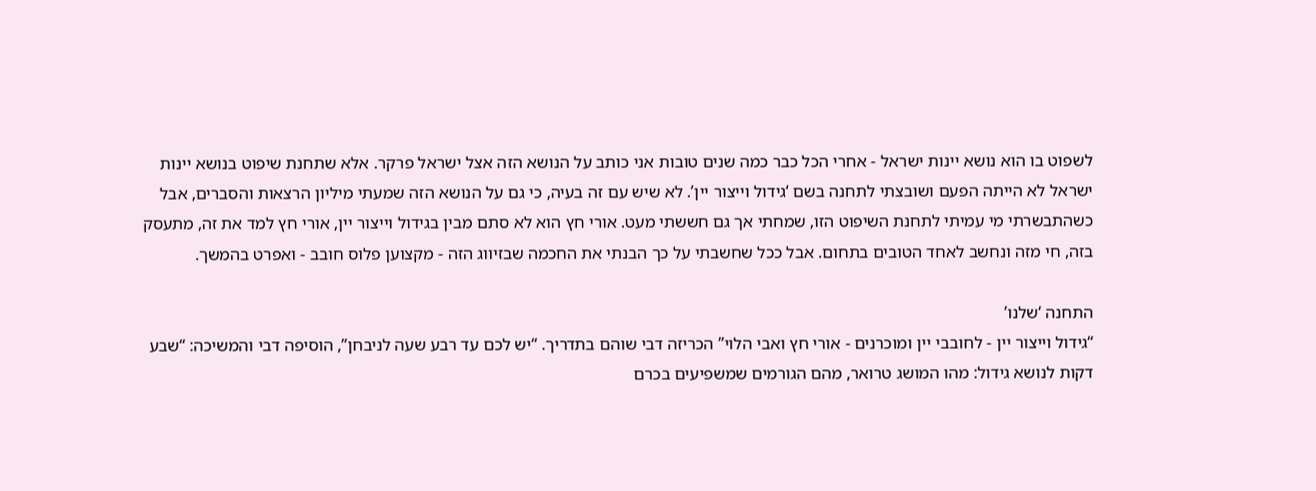לשפוט בו הוא נושא יינות ישראל - אחרי הכל כבר כמה שנים טובות אני כותב על הנושא הזה אצל ישראל פרקר. אלא שתחנת שיפוט בנושא יינות ישראל לא הייתה הפעם ושובצתי לתחנה בשם ‘גידול וייצור יין’. לא שיש עם זה בעיה, כי גם על הנושא הזה שמעתי מיליון הרצאות והסברים, אבל כשהתבשרתי מי עמיתי לתחנת השיפוט הזו, שמחתי אך גם חששתי מעט. אורי חץ הוא לא סתם מבין בגידול וייצור יין, אורי חץ למד את זה, מתעסק בזה, חי מזה ונחשב לאחד הטובים בתחום. אבל ככל שחשבתי על כך הבנתי את החכמה שבזיווג הזה - מקצוען פלוס חובב - ואפרט בהמשך.

התחנה ‘שלנו’
“גידול וייצור יין - לחובבי יין ומוכרנים - אורי חץ ואבי הלוי” הכריזה דבי שוהם בתדריך. “יש לכם עד רבע שעה לניבחן”, הוסיפה דבי והמשיכה: “שבע דקות לנושא גידול: מהו המושג טרואר, מהם הגורמים שמשפיעים בכרם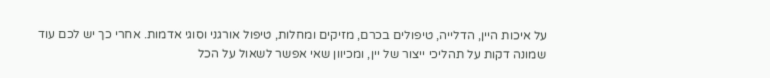על איכות היין, הדלייה, טיפולים בכרם, מזיקים ומחלות, טיפול אורגני וסוגי אדמות. אחרי כך יש לכם עוד שמונה דקות על תהליכי ייצור של יין, ומכיוון שאי אפשר לשאול על הכל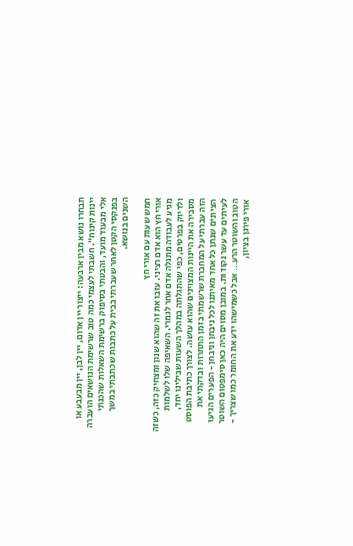תבחרו נושא מבין ארבעה: ייצור יין אדום, יין לבן, יין מבעבע או יינות קינוח”. חשבתי לעצמי כמה טוב שרשימת הנושאים הועברה אלי מבעוד מועד, והבטתי בסיפוק ברשימת השאלות שהכנתי בפנקסי הקטן לאחר שעברתי בבית על כתבות שכתבתי במשך השנים בנושא.

חמש שעות עם אורי חץ
אורי חץ הוא אדם רציני. עזבו את זה שהוא שנון ומצחיק כזה, כשזה מגיע לעבודה מתגלה אדם אחר לגמרי. השאיפה שלו לשלמות ולדיוק בפרטים, כפי שהתגלתה במהלך השעות שבילינו יחד, מסבירה את היינות המצוינים שהוא עושה. לצורך כתיבת הפוסט הזה עברתי על המחברת שרשמתי בזמן התחרות ובדקתי את הציונים שנתן כל אחד מאיתנו לכל ניבחן וניבחן - הפערים הגיעו לעיתים עד עשר נקודות. במובן מסוים היה כאן סימפטום השוטר הטוב והשוטר הרע… אבל כשמישהו ידע את החומר כמו שצריך - אורי פירגן בציון,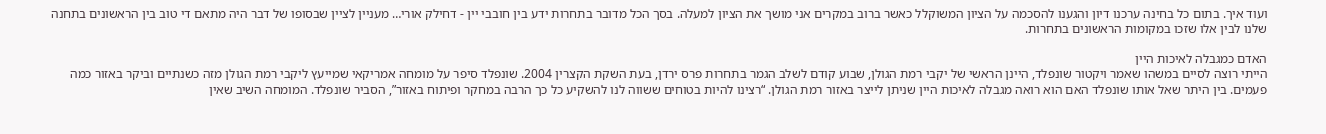ועוד איך. בתום כל בחינה ערכנו דיון והגענו להסכמה על הציון המשוקלל כאשר ברוב במקרים אני מושך את הציון למעלה. בסך הכל מדובר בתחרות ידע בין חובבי יין - דחילק אורי… מעניין לציין שבסופו של דבר היה מתאם די טוב בין הראשונים בתחנה שלנו לבין אלו שזכו במקומות הראשונים בתחרות.

האדם כמגבלה לאיכות היין
הייתי רוצה לסיים במשהו שאמר ויקטור שונפלד, היינן הראשי של יקבי רמת הגולן, שבוע קודם לשלב הגמר בתחרות פרס ירדן, בעת השקת הקצרין 2004. שונפלד סיפר על מומחה אמריקאי שמייעץ ליקבי רמת הגולן מזה כשנתיים וביקר באזור כמה פעמים. בין היתר שאל אותו שונפלד האם הוא רואה מגבלה לאיכות היין שניתן לייצר באזור רמת הגולן. “רצינו להיות בטוחים ששווה לנו להשקיע כל כך הרבה במחקר ופיתוח באזור”, הסביר שונפלד. המומחה השיב שאין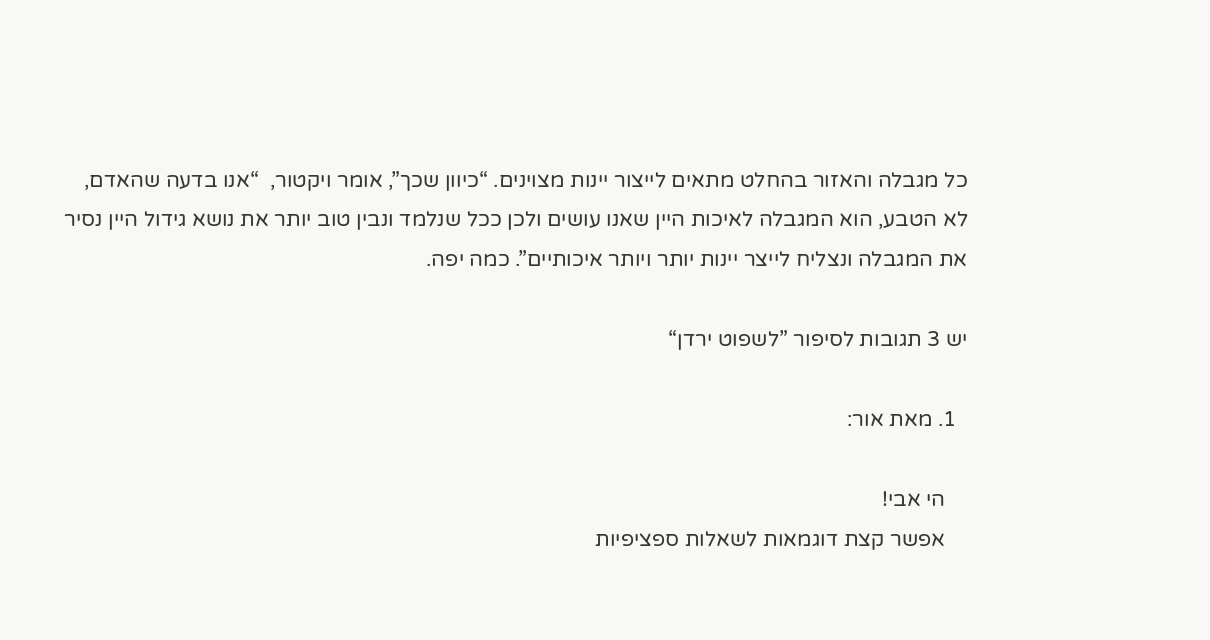כל מגבלה והאזור בהחלט מתאים לייצור יינות מצוינים. “כיוון שכך”, אומר ויקטור,  “אנו בדעה שהאדם, לא הטבע, הוא המגבלה לאיכות היין שאנו עושים ולכן ככל שנלמד ונבין טוב יותר את נושא גידול היין נסיר את המגבלה ונצליח לייצר יינות יותר ויותר איכותיים”. כמה יפה.

יש 3 תגובות לסיפור ”לשפוט ירדן“

  1. מאת אור:

    הי אבי!
    אפשר קצת דוגמאות לשאלות ספציפיות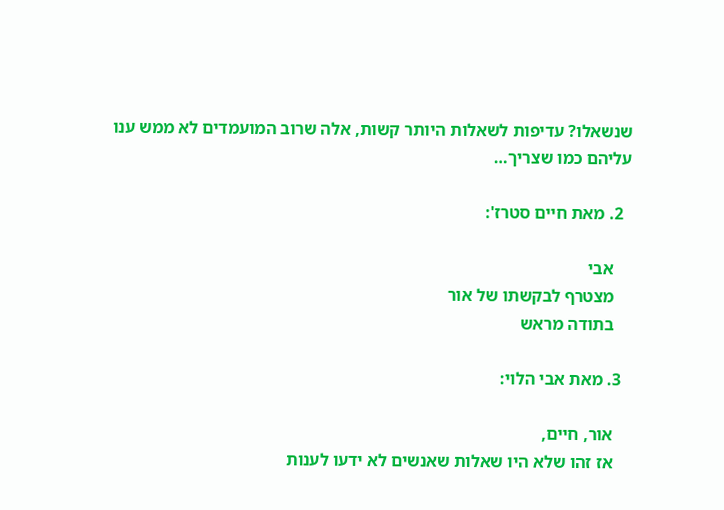שנשאלו? עדיפות לשאלות היותר קשות, אלה שרוב המועמדים לא ממש ענו עליהם כמו שצריך…

  2. מאת חיים סטרז':

    אבי
    מצטרף לבקשתו של אור
    בתודה מראש

  3. מאת אבי הלוי:

    אור, חיים,
    אז זהו שלא היו שאלות שאנשים לא ידעו לענות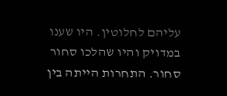עליהם לחלוטין. היו שענו במדויק והיו שהלכו סחור סחור. התחרות הייתה בין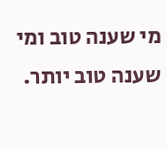מי שענה טוב ומי שענה טוב יותר.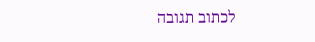לכתוב תגובה